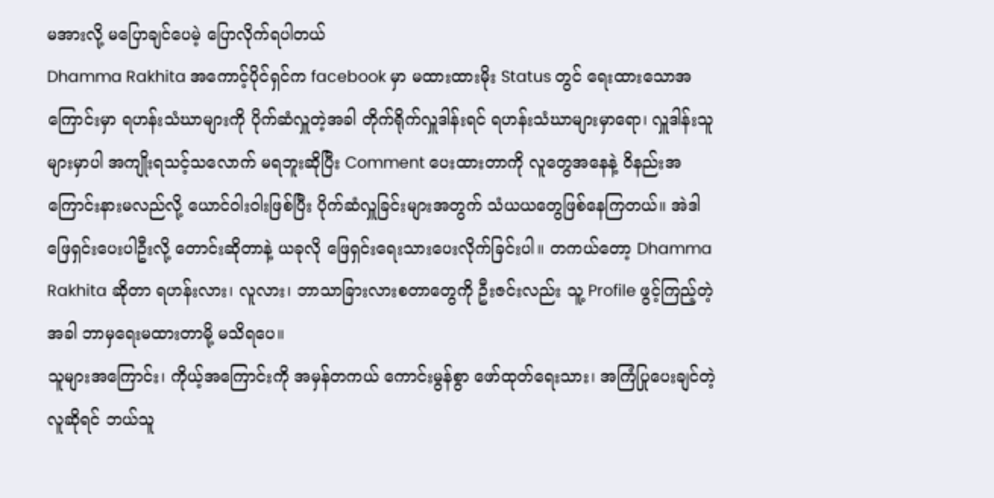မအားလို့ မပြောချင်ပေမဲ့ ပြောလိုက်ရပါတယ်
Dhamma Rakhita အကောင့်ပိုင်ရှင်က facebook မှာ မထားထားမိုး Status တွင် ရေးထားသောအကြောင်းမှာ ရဟန်းသံဃာများကို ပိုက်ဆံလှူတဲ့အခါ တိုက်ရိုက်လှူဒါန်းရင် ရဟန်းသံဃာများမှာရော၊ လှူဒါန်းသူများမှာပါ အကျိုးရသင့်သလောက် မရဘူးဆိုပြီး Comment ပေးထားတာကို လူတွေအနေနဲ့ ဝိနည်းအကြောင်းနားမလည်လို့ ယောင်ဝါးဝါးဖြစ်ပြီး ပိုက်ဆံလှူခြင်းများအတွက် သံယယတွေဖြစ်နေကြတယ်။ အဲဒါ ဖြေရှင်းပေးပါဦးလို့ တောင်းဆိုတာနဲ့ ယခုလို ဖြေရှင်းရေးသားပေးလိုက်ခြင်းပါ။ တကယ်တော့ Dhamma Rakhita ဆိုတာ ရဟန်းလား၊ လူလား၊ ဘာသာခြားလားစတာတွေကို ဦးဇင်းလည်း သူ့ Profile ဖွင့်ကြည့်တဲ့အခါ ဘာမှရေးမထားတာမို့ မသိရပေ။
သူများအကြောင်း၊ ကိုယ့်အကြောင်းကို အမှန်တကယ် ကောင်းမွန်စွာ ဖော်ထုတ်ရေးသား၊ အကြံပြုပေးချင်တဲ့လူဆိုရင် ဘယ်သူ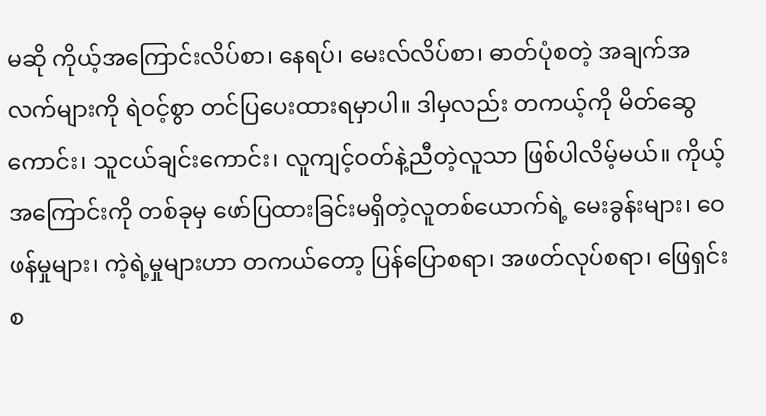မဆို ကိုယ့်အကြောင်းလိပ်စာ၊ နေရပ်၊ မေးလ်လိပ်စာ၊ ဓာတ်ပုံစတဲ့ အချက်အလက်များကို ရဲဝင့်စွာ တင်ပြပေးထားရမှာပါ။ ဒါမှလည်း တကယ့်ကို မိတ်ဆွေကောင်း၊ သူငယ်ချင်းကောင်း၊ လူကျင့်ဝတ်နဲ့ညီတဲ့လူသာ ဖြစ်ပါလိမ့်မယ်။ ကိုယ့်အကြောင်းကို တစ်ခုမှ ဖော်ပြထားခြင်းမရှိတဲ့လူတစ်ယောက်ရဲ့ မေးခွန်းများ၊ ဝေဖန်မှုများ၊ ကဲ့ရဲ့မှုများဟာ တကယ်တော့ ပြန်ပြောစရာ၊ အဖတ်လုပ်စရာ၊ ဖြေရှင်းစ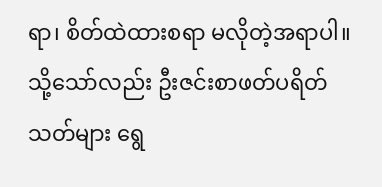ရာ၊ စိတ်ထဲထားစရာ မလိုတဲ့အရာပါ။ သို့သော်လည်း ဦးဇင်းစာဖတ်ပရိတ်သတ်များ ရွေ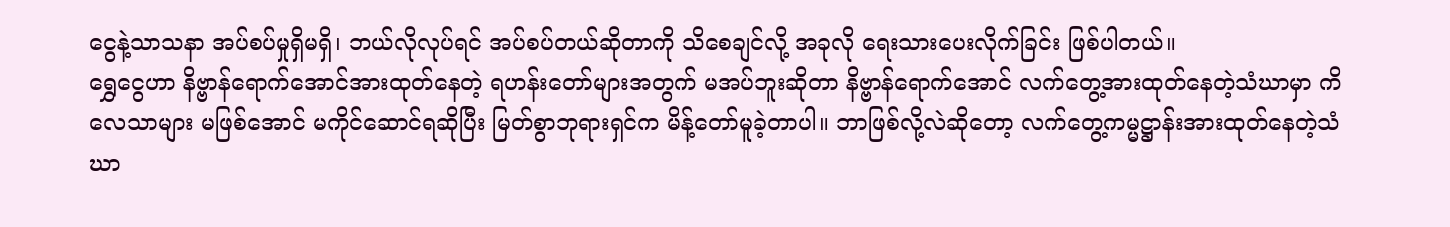ငွေနဲ့သာသနာ အပ်စပ်မှုရှိမရှိ၊ ဘယ်လိုလုပ်ရင် အပ်စပ်တယ်ဆိုတာကို သိစေချင်လို့ အခုလို ရေးသားပေးလိုက်ခြင်း ဖြစ်ပါတယ်။
ရွှေငွေဟာ နိဗ္ဗာန်ရောက်အောင်အားထုတ်နေတဲ့ ရဟန်းတော်များအတွက် မအပ်ဘူးဆိုတာ နိဗ္ဗာန်ရောက်အောင် လက်တွေ့အားထုတ်နေတဲ့သံဃာမှာ ကိလေသာများ မဖြစ်အောင် မကိုင်ဆောင်ရဆိုပြီး မြတ်စွာဘုရားရှင်က မိန့်တော်မူခဲ့တာပါ။ ဘာဖြစ်လို့လဲဆိုတော့ လက်တွေ့ကမ္မဋ္ဌာန်းအားထုတ်နေတဲ့သံဃာ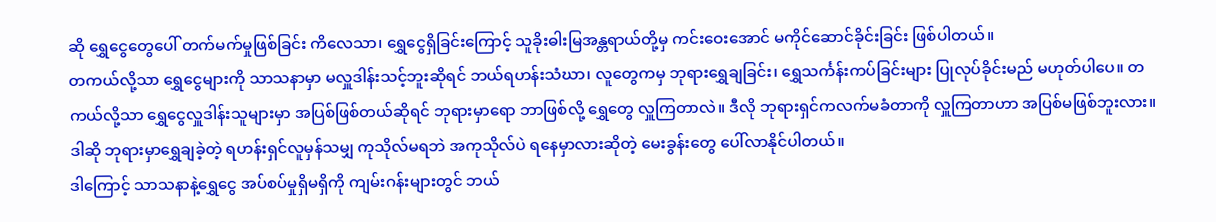ဆို ရွှေငွေတွေပေါ် တက်မက်မှုဖြစ်ခြင်း ကိလေသာ၊ ရွှေငွေရှိခြင်းကြောင့် သူခိုးဓါးမြအန္တရာယ်တို့မှ ကင်းဝေးအောင် မကိုင်ဆောင်ခိုင်းခြင်း ဖြစ်ပါတယ်။
တကယ်လို့သာ ရွှေငွေများကို သာသနာမှာ မလှူဒါန်းသင့်ဘူးဆိုရင် ဘယ်ရဟန်းသံဃာ၊ လူတွေကမှ ဘုရားရွှေချခြင်း၊ ရွှေသင်္ကန်းကပ်ခြင်းများ ပြုလုပ်ခိုင်းမည် မဟုတ်ပါပေ။ တကယ်လို့သာ ရွှေငွေလှူဒါန်းသူများမှာ အပြစ်ဖြစ်တယ်ဆိုရင် ဘုရားမှာရော ဘာဖြစ်လို့ ရွှေတွေ လှူကြတာလဲ။ ဒီလို ဘုရားရှင်ကလက်မခံတာကို လှူကြတာဟာ အပြစ်မဖြစ်ဘူးလား။ ဒါဆို ဘုရားမှာရွှေချခဲ့တဲ့ ရဟန်းရှင်လူမှန်သမျှ ကုသိုလ်မရဘဲ အကုသိုလ်ပဲ ရနေမှာလားဆိုတဲ့ မေးခွန်းတွေ ပေါ်လာနိုင်ပါတယ်။
ဒါကြောင့် သာသနာနဲ့ရွှေငွေ အပ်စပ်မှုရှိမရှိကို ကျမ်းဂန်းများတွင် ဘယ်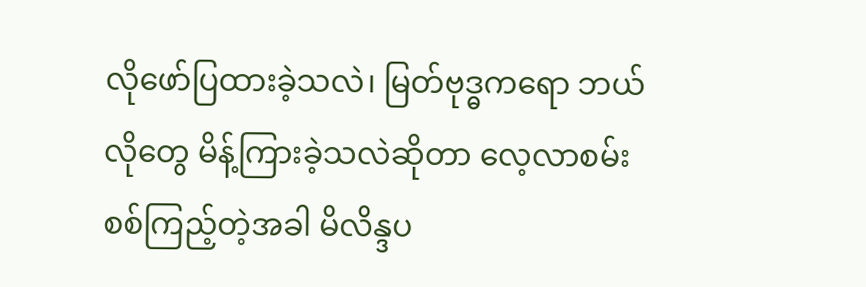လိုဖော်ပြထားခဲ့သလဲ၊ မြတ်ဗုဒ္ဓကရော ဘယ်လိုတွေ မိန့်ကြားခဲ့သလဲဆိုတာ လေ့လာစမ်းစစ်ကြည့်တဲ့အခါ မိလိန္ဒပ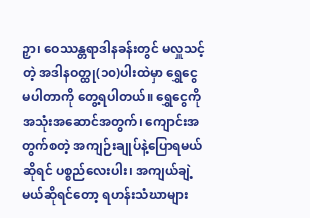ဉှာ၊ ဝေဿန္တရာဒါနခန်းတွင် မလှူသင့်တဲ့ အဒါနဝတ္ထု(၁၀)ပါးထဲမှာ ရွှေငွေမပါတာကို တွေ့ရပါတယ်။ ရွှေငွေကို အသုံးအဆောင်အတွက်၊ ကျောင်းအတွက်စတဲ့ အကျဉ်းချုပ်နဲ့ပြောရမယ်ဆိုရင် ပစ္စည်လေးပါး၊ အကျယ်ချဲ့မယ်ဆိုရင်တော့ ရဟန်းသံဃာများ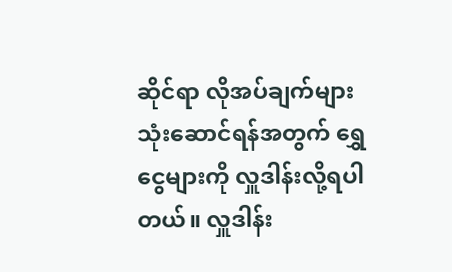ဆိုင်ရာ လိုအပ်ချက်များသုံးဆောင်ရန်အတွက် ရွှေငွေများကို လှူဒါန်းလို့ရပါတယ်။ လှူဒါန်း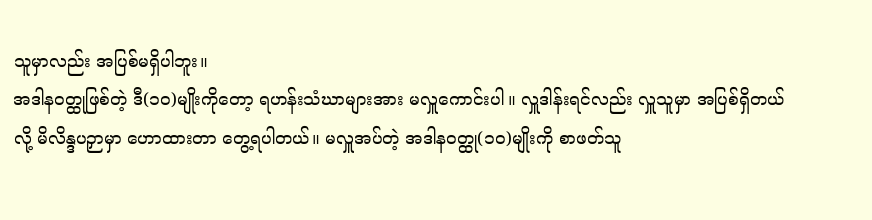သူမှာလည်း အပြစ်မရှိပါဘူး။
အဒါနဝတ္ထုဖြစ်တဲ့ ဒီ(၁၀)မျိုးကိုတော့ ရဟန်းသံဃာများအား မလှူကောင်းပါ။ လှူဒါန်းရင်လည်း လှူသူမှာ အပြစ်ရှိတယ်လို့ မိလိန္ဒပဉှာမှာ ဟောထားတာ တွေ့ရပါတယ်။ မလှူအပ်တဲ့ အဒါနဝတ္ထု(၁၀)မျိုးကို စာဖတ်သူ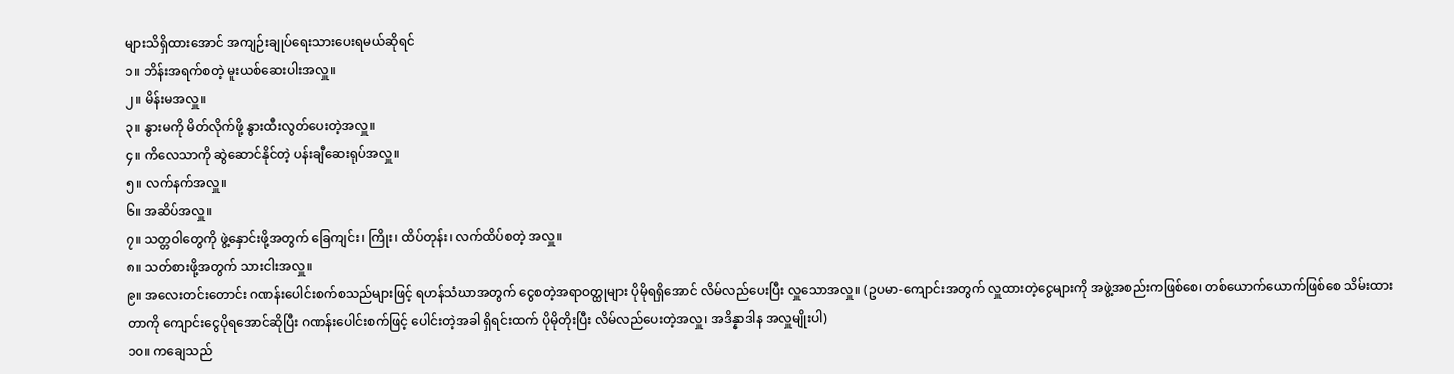များသိရှိထားအောင် အကျဉ်းချုပ်ရေးသားပေးရမယ်ဆိုရင်
၁။ ဘိန်းအရက်စတဲ့ မူးယစ်ဆေးပါးအလှူ။
၂။ မိန်းမအလှူ။
၃။ နွားမကို မိတ်လိုက်ဖို့ နွားထီးလွတ်ပေးတဲ့အလှူ။
၄။ ကိလေသာကို ဆွဲဆောင်နိုင်တဲ့ ပန်းချီဆေးရုပ်အလှူ။
၅။ လက်နက်အလှူ။
၆။ အဆိပ်အလှူ။
၇။ သတ္တဝါတွေကို ဖွဲ့နှောင်းဖို့အတွက် ခြေကျင်း၊ ကြိုး၊ ထိပ်တုန်း၊ လက်ထိပ်စတဲ့ အလှူ။
၈။ သတ်စားဖို့အတွက် သားငါးအလှူ။
၉။ အလေးတင်းတောင်း ဂဏန်းပေါင်းစက်စသည်များဖြင့် ရဟန်သံဃာအတွက် ငွေစတဲ့အရာဝတ္ထုများ ပိုမိုရရှိအောင် လိမ်လည်ပေးပြီး လှူသောအလှူ။ (ဥပမာ-ကျောင်းအတွက် လှူထားတဲ့ငွေများကို အဖွဲ့အစည်းကဖြစ်စေ၊ တစ်ယောက်ယောက်ဖြစ်စေ သိမ်းထားတာကို ကျောင်းငွေပိုရအောင်ဆိုပြီး ဂဏန်းပေါင်းစက်ဖြင့် ပေါင်းတဲ့အခါ ရှိရင်းထက် ပိုမိုတိုးပြီး လိမ်လည်ပေးတဲ့အလှူ၊ အဒိန္နာဒါန အလှူမျိုးပါ)
၁၀။ ကချေသည်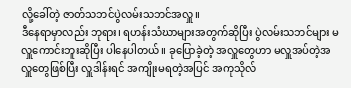လို့ခေါ်တဲ့ ဇာတ်သဘင်ပွဲလမ်းသဘင်အလှူ။
ဒီနေရာမှာလည်း ဘုရား၊ ရဟန်းသံဃာများအတွက်ဆိုပြီး ပွဲလမ်းသဘင်များ မလှူကောင်းဘူးဆိုပြီး ပါနေပါတယ်။ ခုပြောခဲ့တဲ့ အလှူတွေဟာ မလှူအပ်တဲ့အလှူတွေဖြစ်ပြီး လှူဒါန်းရင် အကျိုးမရတဲ့အပြင် အကုသိုလ်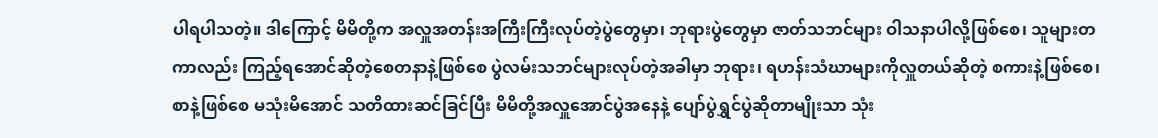ပါရပါသတဲ့။ ဒါကြောင့် မိမိတို့က အလှူအတန်းအကြီးကြီးလုပ်တဲ့ပွဲတွေမှာ၊ ဘုရားပွဲတွေမှာ ဇာတ်သဘင်များ ဝါသနာပါလို့ဖြစ်စေ၊ သူများတကာလည်း ကြည့်ရအောင်ဆိုတဲ့စေတနာနဲ့ဖြစ်စေ ပွဲလမ်းသဘင်များလုပ်တဲ့အခါမှာ ဘုရား၊ ရဟန်းသံဃာများကိုလှူတယ်ဆိုတဲ့ စကားနဲ့ဖြစ်စေ၊ စာနဲ့ဖြစ်စေ မသုံးမိအောင် သတိထားဆင်ခြင်ပြီး မိမိတို့အလှူအောင်ပွဲအနေနဲ့ ပျော်ပွဲရွှင်ပွဲဆိုတာမျိုးသာ သုံး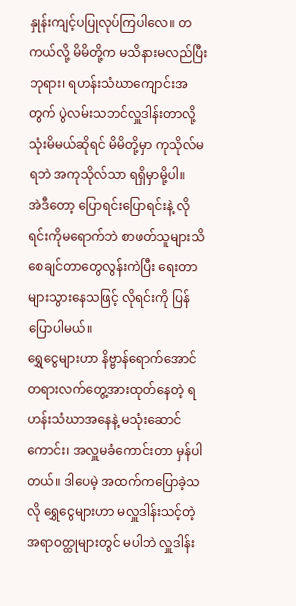နှုန်းကျင့်ပပြုလုပ်ကြပါလေ။ တကယ်လို့ မိမိတို့က မသိနားမလည်ပြီး ဘုရား၊ ရဟန်းသံဃာကျောင်းအတွက် ပွဲလမ်းသဘင်လှူဒါန်းတာလို့ သုံးမိမယ်ဆိုရင် မိမိတို့မှာ ကုသိုလ်မရဘဲ အကုသိုလ်သာ ရရှိမှာမို့ပါ။
အဲဒီတော့ ပြောရင်းပြောရင်းနဲ့ လိုရင်းကိုမရောက်ဘဲ စာဖတ်သူများသိစေချင်တာတွေလွန်းကဲပြီး ရေးတာများသွားနေသဖြင့် လိုရင်းကို ပြန်ပြောပါမယ်။
ရွှေငွေများဟာ နိဗ္ဗာန်ရောက်အောင် တရားလက်တွေ့အားထုတ်နေတဲ့ ရဟန်းသံဃာအနေနဲ့ မသုံးဆောင်ကောင်း၊ အလှူမခံကောင်းတာ မှန်ပါတယ်။ ဒါပေမဲ့ အထက်ကပြောခဲ့သလို ရွှေငွေများဟာ မလှူဒါန်းသင့်တဲ့ အရာဝတ္ထုများတွင် မပါဘဲ လှူဒါန်း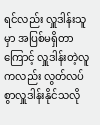ရင်လည်း လှူဒါန်းသူမှာ အပြစ်မရှိတာကြောင့် လှူဒါန်းတဲ့လူကလည်း လွတ်လပ်စွာလှူဒါန်းနိုင်သလို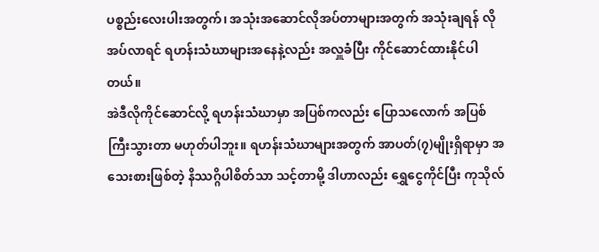ပစ္စည်းလေးပါးအတွက်၊ အသုံးအဆောင်လိုအပ်တာများအတွက် အသုံးချရန် လိုအပ်လာရင် ရဟန်းသံဃာများအနေနဲ့လည်း အလှူခံပြီး ကိုင်ဆောင်ထားနိုင်ပါတယ်။
အဲဒီလိုကိုင်ဆောင်လို့ ရဟန်းသံဃာမှာ အပြစ်ကလည်း ပြောသလောက် အပြစ်ကြီးသွားတာ မဟုတ်ပါဘူး။ ရဟန်းသံဃာများအတွက် အာပတ်(၇)မျိုးရှိရာမှာ အသေးစားဖြစ်တဲ့ နိဿဂ္ဂိပါစိတ်သာ သင့်တာမို့ ဒါဟာလည်း ရွှေငွေကိုင်ပြီး ကုသိုလ်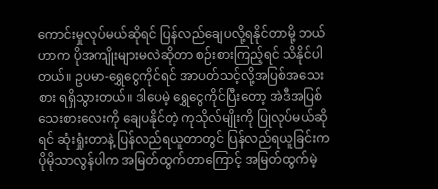ကောင်းမှုလုပ်မယ်ဆိုရင် ပြန်လည်ချေပလို့ရနိုင်တာမို့ ဘယ်ဟာက ပိုအကျိုးများမလဲဆိုတာ စဉ်းစားကြည့်ရင် သိနိုင်ပါတယ်။ ဥပမာ-ရွှေငွေကိုင်ရင် အာပတ်သင့်လို့အပြစ်အသေးစား ရရှိသွားတယ်။ ဒါပေမဲ့ ရွှေငွေကိုင်ပြီးတော့ အဲဒီအပြစ်သေးစားလေးကို ချေပနိုင်တဲ့ ကုသိုလ်မျိုးကို ပြုလုပ်မယ်ဆိုရင် ဆုံးရှုံးတာနဲ့ ပြန်လည်ရယူတာတွင် ပြန်လည်ရယူခြင်းက ပိုမိုသာလွန်ပါက အမြတ်ထွက်တာကြောင့် အမြတ်ထွက်မဲ့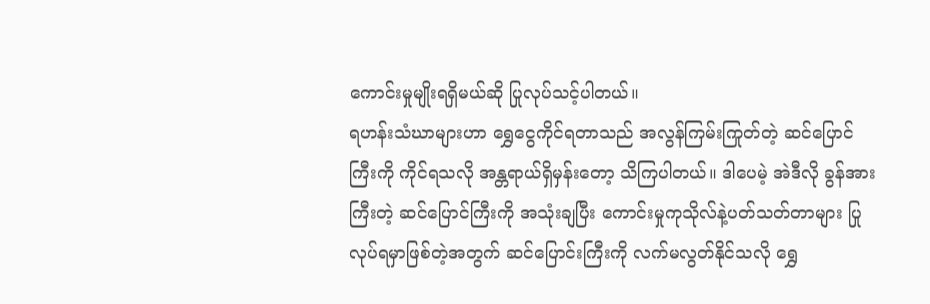ကောင်းမှုမျိုးရရှိမယ်ဆို ပြုလုပ်သင့်ပါတယ်။
ရဟန်းသံဃာများဟာ ရွှေငွေကိုင်ရတာသည် အလွန်ကြမ်းကြုတ်တဲ့ ဆင်ပြောင်ကြီးကို ကိုင်ရသလို အန္တရာယ်ရှိမှန်းတော့ သိကြပါတယ်။ ဒါပေမဲ့ အဲဒီလို ခွန်အားကြီးတဲ့ ဆင်ပြောင်ကြီးကို အသုံးချပြီး ကောင်းမှုကုသိုလ်နဲ့ပတ်သတ်တာများ ပြုလုပ်ရမှာဖြစ်တဲ့အတွက် ဆင်ပြောင်းကြီးကို လက်မလွတ်နိုင်သလို ရွှေ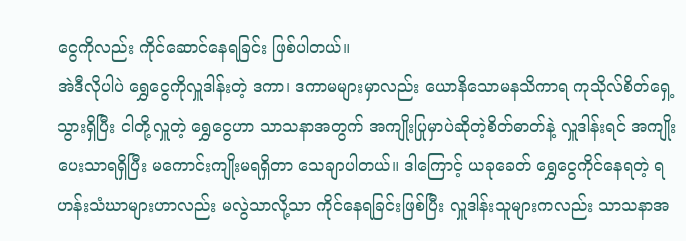ငွေကိုလည်း ကိုင်ဆောင်နေရခြင်း ဖြစ်ပါတယ်။
အဲဒီလိုပါပဲ ရွှေငွေကိုလှူဒါန်းတဲ့ ဒကာ၊ ဒကာမများမှာလည်း ယောနိသောမနသိကာရ ကုသိုလ်စိတ်ရှေ့သွားရှိပြီး ငါတို့လှူတဲ့ ရွှေငွေဟာ သာသနာအတွက် အကျိုးပြုမှာပဲဆိုတဲ့စိတ်ဓာတ်နဲ့ လှူဒါန်းရင် အကျိုးပေးသာရရှိပြီး မကောင်းကျိုးမရရှိတာ သေချာပါတယ်။ ဒါကြောင့် ယခုခေတ် ရွှေငွေကိုင်နေရတဲ့ ရဟန်းသံဃာများဟာလည်း မလွဲသာလို့သာ ကိုင်နေရခြင်းဖြစ်ပြီး လှူဒါန်းသူများကလည်း သာသနာအ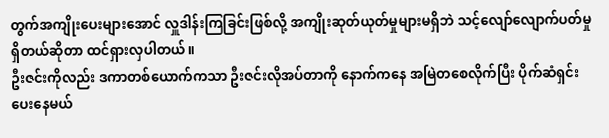တွက်အကျိုးပေးများအောင် လှူဒါန်းကြခြင်းဖြစ်လို့ အကျိုးဆုတ်ယုတ်မှုများမရှိဘဲ သင့်လျော်လျောက်ပတ်မှု ရှိတယ်ဆိုတာ ထင်ရှားလှပါတယ်။
ဦးဇင်းကိုလည်း ဒကာတစ်ယောက်ကသာ ဦးဇင်းလိုအပ်တာကို နောက်ကနေ အမြဲတစေလိုက်ပြီး ပိုက်ဆံရှင်းပေးနေမယ်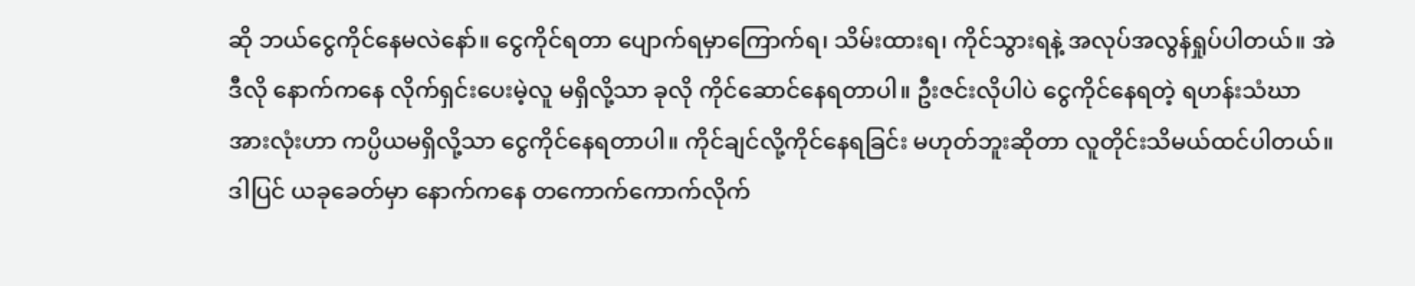ဆို ဘယ်ငွေကိုင်နေမလဲနော်။ ငွေကိုင်ရတာ ပျောက်ရမှာကြောက်ရ၊ သိမ်းထားရ၊ ကိုင်သွားရနဲ့ အလုပ်အလွန်ရှုပ်ပါတယ်။ အဲဒီလို နောက်ကနေ လိုက်ရှင်းပေးမဲ့လူ မရှိလို့သာ ခုလို ကိုင်ဆောင်နေရတာပါ။ ဦးဇင်းလိုပါပဲ ငွေကိုင်နေရတဲ့ ရဟန်းသံဃာအားလုံးဟာ ကပ္ပိယမရှိလို့သာ ငွေကိုင်နေရတာပါ။ ကိုင်ချင်လို့ကိုင်နေရခြင်း မဟုတ်ဘူးဆိုတာ လူတိုင်းသိမယ်ထင်ပါတယ်။ ဒါပြင် ယခုခေတ်မှာ နောက်ကနေ တကောက်ကောက်လိုက်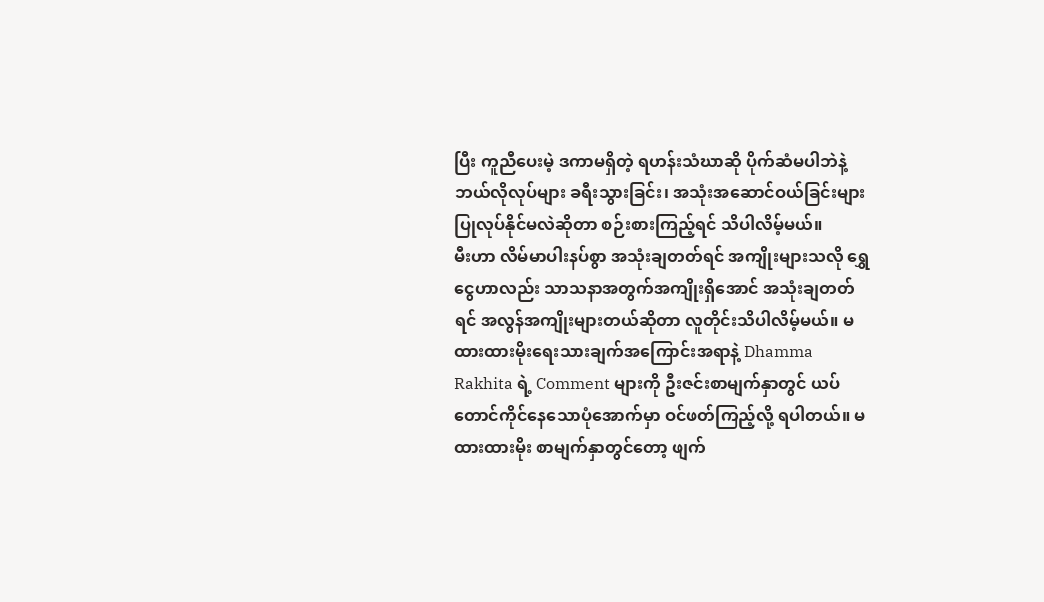ပြီး ကူညီပေးမဲ့ ဒကာမရှိတဲ့ ရဟန်းသံဃာဆို ပိုက်ဆံမပါဘဲနဲ့ ဘယ်လိုလုပ်များ ခရီးသွားခြင်း၊ အသုံးအဆောင်ဝယ်ခြင်းများ ပြုလုပ်နိုင်မလဲဆိုတာ စဉ်းစားကြည့်ရင် သိပါလိမ့်မယ်။
မီးဟာ လိမ်မာပါးနပ်စွာ အသုံးချတတ်ရင် အကျိုးများသလို ရွှေငွေဟာလည်း သာသနာအတွက်အကျိုးရှိအောင် အသုံးချတတ်ရင် အလွန်အကျိုးများတယ်ဆိုတာ လူတိုင်းသိပါလိမ့်မယ်။ မထားထားမိုးရေးသားချက်အကြောင်းအရာနဲ့ Dhamma Rakhita ရဲ့ Comment များကို ဦးဇင်းစာမျက်နှာတွင် ယပ်တောင်ကိုင်နေသောပုံအောက်မှာ ဝင်ဖတ်ကြည့်လို့ ရပါတယ်။ မထားထားမိုး စာမျက်နှာတွင်တော့ ဖျက်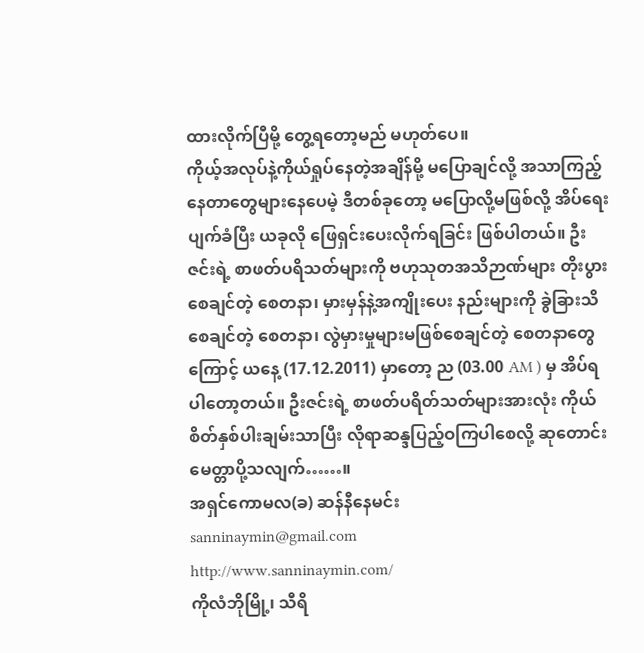ထားလိုက်ပြီမို့ တွေ့ရတော့မည် မဟုတ်ပေ။
ကိုယ့်အလုပ်နဲ့ကိုယ်ရှုပ်နေတဲ့အချိန်မို့ မပြောချင်လို့ အသာကြည့်နေတာတွေများနေပေမဲ့ ဒီတစ်ခုတော့ မပြောလို့မဖြစ်လို့ အိပ်ရေးပျက်ခံပြီး ယခုလို ဖြေရှင်းပေးလိုက်ရခြင်း ဖြစ်ပါတယ်။ ဦးဇင်းရဲ့ စာဖတ်ပရိသတ်များကို ဗဟုသုတအသိဉာဏ်များ တိုးပွားစေချင်တဲ့ စေတနာ၊ မှားမှန်နဲ့အကျိုးပေး နည်းများကို ခွဲခြားသိစေချင်တဲ့ စေတနာ၊ လွဲမှားမှုများမဖြစ်စေချင်တဲ့ စေတနာတွေကြောင့် ယနေ့ (17.12.2011) မှာတော့ ည (03.00 AM ) မှ အိပ်ရပါတော့တယ်။ ဦးဇင်းရဲ့ စာဖတ်ပရိတ်သတ်များအားလုံး ကိုယ်စိတ်နှစ်ပါးချမ်းသာပြီး လိုရာဆန္ဒပြည့်ဝကြပါစေလို့ ဆုတောင်းမေတ္တာပို့သလျက်……။
အရှင်ကောမလ(ခ) ဆန်နီနေမင်း
sanninaymin@gmail.com
http://www.sanninaymin.com/
ကိုလံဘိုမြို့၊ သီရိ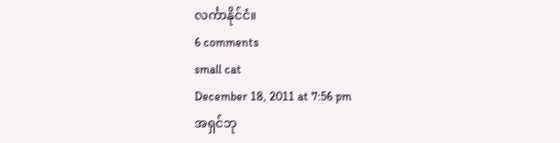လင်္ကာနိုင်ငံ။
6 comments
small cat
December 18, 2011 at 7:56 pm
အရှင်ဘု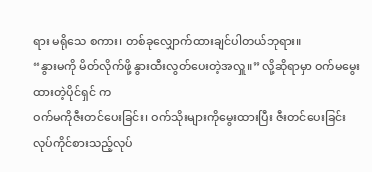ရား မရိုသေ စကား၊ တစ်ခုလျှောက်ထားချင်ပါတယ်ဘုရား။
“နွားမကို မိတ်လိုက်ဖို့ နွားထီးလွတ်ပေးတဲ့အလှူ။” လို့ဆိုရာမှာ ဝက်မမွေးထားတဲ့ပိုင်ရှင် က
ဝက်မကိုဇီးတင်ပေးခြင်း၊ ဝက်သိုးများကိုမွေးထားပြီး ဇီးတင်ပေးခြင်း လုပ်ကိုင်စားသည့်လုပ်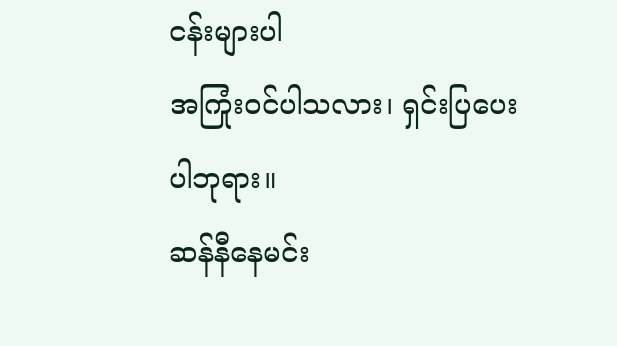ငန်းများပါ
အကြုံးဝင်ပါသလား၊ ရှင်းပြပေးပါဘုရား။
ဆန်နီနေမင်း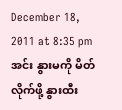December 18, 2011 at 8:35 pm
အင်း နွားမကို မိတ်လိုက်ဖို့ နွားထီး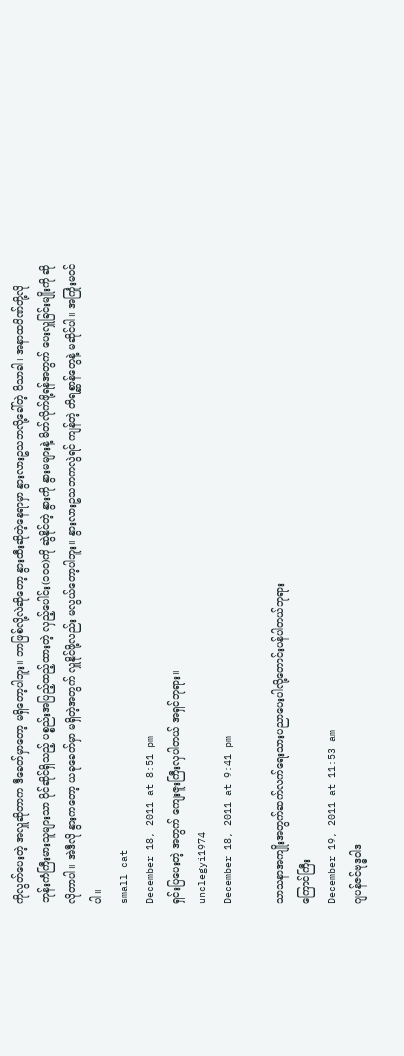ကိုလွတ်ပေးတဲ့ အလှူဆိုတာက ဒီခေတ်မှာတော့ မရှိတော့ပါဘူး။ ဘာဖြစ်လို့လဲဆိုတော့ နွားထီးဆိုတဲ့နေရာမှာ နွားလားဥသဘလို့ခေါ်တဲ့ ဝိသာခါ၊ အနာထပိဏ်တို့လို ဘုန်းကံကြီးမားသူများသာ ပိုင်ဆိုင်ရှိသည့် ပစ္စည်းအပြည့်ထည့်ထားတဲ့ လှည့်ပေါင်း(၁၀၀)ကို ဆွဲနိုင်တဲ့ နွားကို နွားမများနဲ့ မိတ်လိုက်ဖို့ရန်အတွက် ပေးလှူခြင်းမျိုးကို ဆိုလိုတာပါ။ အဲဒီလို နွားကတော့ ယခုခေတ်မှာ မရှိတဲ့အတွက် လှူနိုင်ဖို့လည်း မလွယ်တော့ပါဘူး။ နွားလားဥသဘကလွဲရင် ကျန်တဲ့ တိရစ္ဆာန်တွေနဲ့ မဆိုင်ပါ။ အကြုံးမဝင်ပါ။
small cat
December 18, 2011 at 8:51 pm
ရှင်းပြပေးတဲ့ အတွက် ကျေးဇူးကြီးလှပါတယ် အရှင်ဘုရား။
unclegyi1974
December 18, 2011 at 9:41 pm

သာသနာအကျိုးအတွက်ဆက်လက်ရေးသားပညာပေးပါလို့တောင်းပန်ပါတယ်ဘုရား
ကြောင်ကြီး
December 19, 2011 at 11:53 am
ဂျပန်ဇင်ဗုဒ္ဓဝါဒ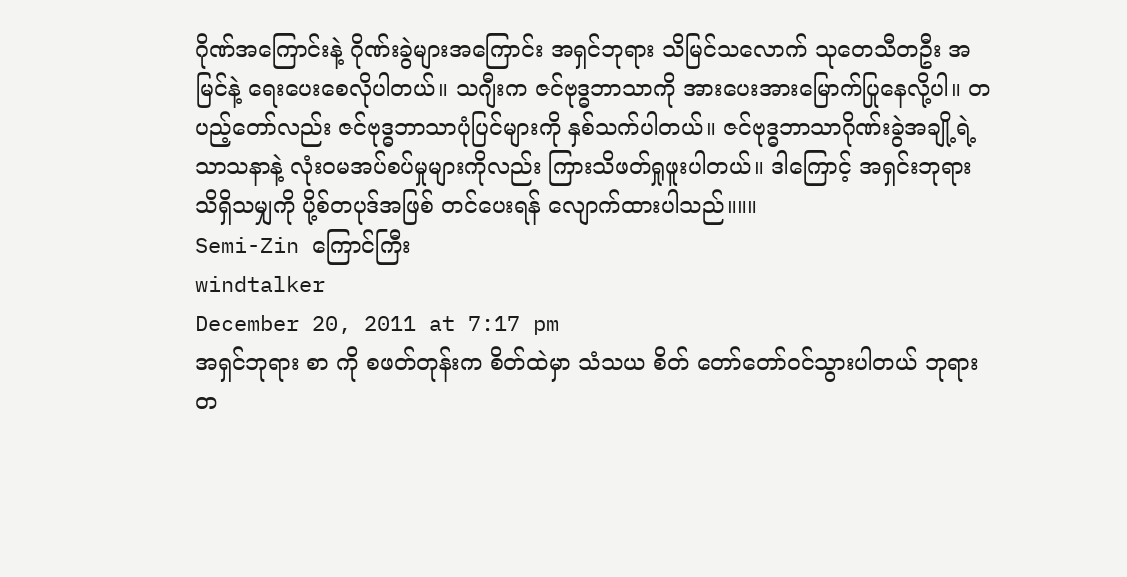ဂိုဏ်အကြောင်းနဲ့ ဂိုဏ်းခွဲများအကြောင်း အရှင်ဘုရား သိမြင်သလောက် သုတေသီတဦး အမြင်နဲ့ ရေးပေးစေလိုပါတယ်။ သဂျီးက ဇင်ဗုဒ္ဓဘာသာကို အားပေးအားမြောက်ပြုနေလို့ပါ။ တပည့်တော်လည်း ဇင်ဗုဒ္ဓဘာသာပုံပြင်များကို နှစ်သက်ပါတယ်။ ဇင်ဗုဒ္ဓဘာသာဂိုဏ်းခွဲအချို့ရဲ့ သာသနာနဲ့ လုံးဝမအပ်စပ်မှုများကိုလည်း ကြားသိဖတ်ရှုဖူးပါတယ်။ ဒါကြောင့် အရှင်းဘုရား သိရှိသမျှကို ပို့စ်တပုဒ်အဖြစ် တင်ပေးရန် လျောက်ထားပါသည်။။။
Semi-Zin ကြောင်ကြီး
windtalker
December 20, 2011 at 7:17 pm
အရှင်ဘုရား စာ ကို စဖတ်တုန်းက စိတ်ထဲမှာ သံသယ စိတ် တော်တော်ဝင်သွားပါတယ် ဘုရား
တ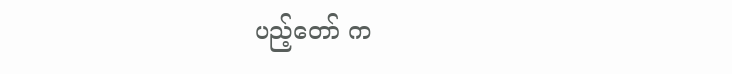ပည့်တော် က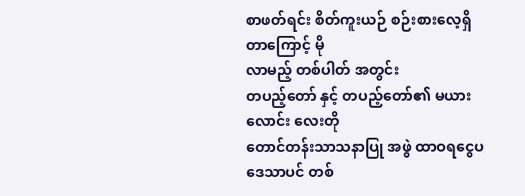စာဖတ်ရင်း စိတ်ကူးယဉ် စဉ်းစားလေ့ရှိတာကြောင့် မို
လာမည့် တစ်ပါတ် အတွင်း
တပည့်တော် နှင့် တပည့်တော်၏ မယားလောင်း လေးတို
တောင်တန်းသာသနာပြု အဖွဲ ထာဝရငွေပဒေသာပင် တစ်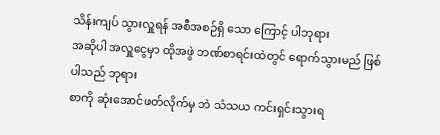သိန်းကျပ် သွားလှူရန် အစီအစဉ်ရှိ သော ကြောင့် ပါဘုရား
အဆိုပါ အလှူငွေမှာ ထိုအဖွဲ ဘဏ်စာရင်းထဲတွင် ရောက်သွားမည် ဖြစ်ပါသည် ဘုရား
စာကို ဆုံးအောင်ဖတ်လိုက်မှ ဘဲ သံသယ ကင်းရှင်းသွားရ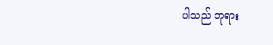ပါသည် ဘုရား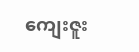ကျေးဇူး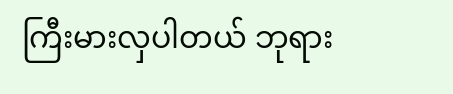ကြီးမားလှပါတယ် ဘုရား